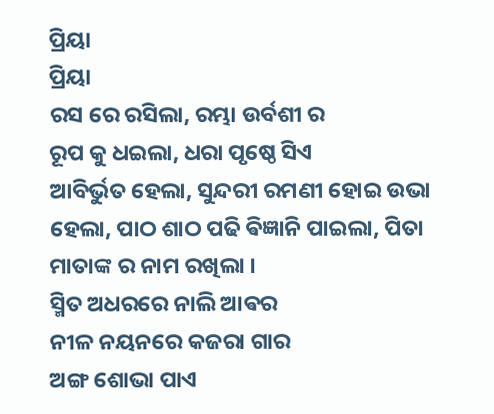ପ୍ରିୟା
ପ୍ରିୟା
ରସ ରେ ରସିଲା, ରମ୍ଭା ଉର୍ବଶୀ ର
ରୂପ କୁ ଧଇଲା, ଧରା ପୃଷ୍ଠେ ସିଏ
ଆବିର୍ଭୁତ ହେଲା, ସୁନ୍ଦରୀ ରମଣୀ ହୋଇ ଉଭା ହେଲା, ପାଠ ଶାଠ ପଢି ଵିଜ୍ଞାନି ପାଇଲା, ପିତା ମାତାଙ୍କ ର ନାମ ରଖିଲା ।
ସ୍ମିତ ଅଧରରେ ନାଲି ଆଵର
ନୀଳ ନୟନରେ କଜରା ଗାର
ଅଙ୍ଗ ଶୋଭା ପାଏ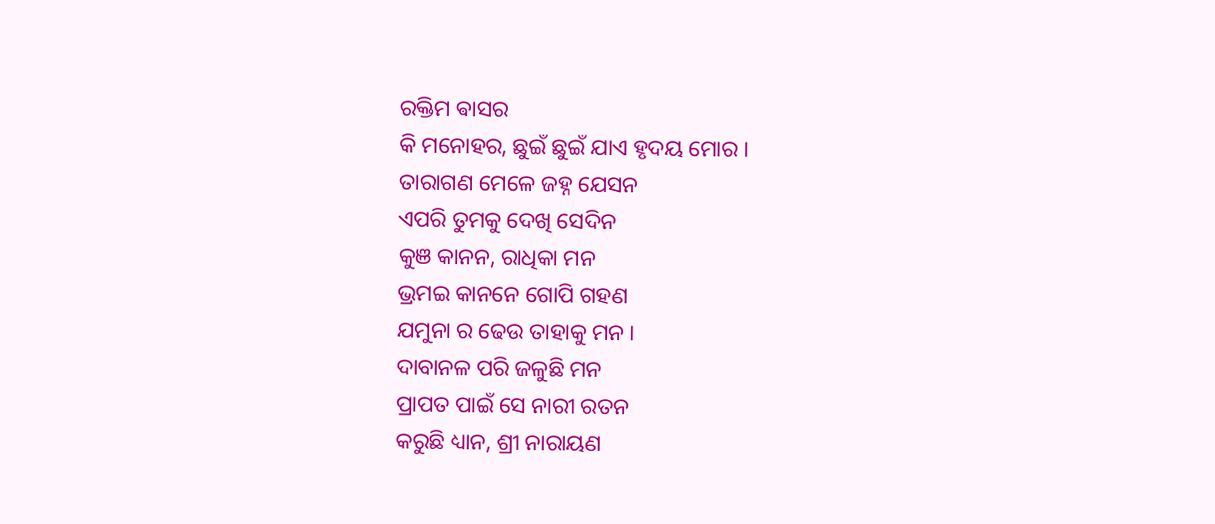ରକ୍ତିମ ଵାସର
କି ମନୋହର, ଛୁଇଁ ଛୁଇଁ ଯାଏ ହୃଦୟ ମୋର ।
ତାରାଗଣ ମେଳେ ଜହ୍ନ ଯେସନ
ଏପରି ତୁମକୁ ଦେଖି ସେଦିନ
କୁଞ କାନନ, ରାଧିକା ମନ
ଭ୍ରମଇ କାନନେ ଗୋପି ଗହଣ
ଯମୁନା ର ଢେଉ ତାହାକୁ ମନ ।
ଦାବାନଳ ପରି ଜଳୁଛି ମନ
ପ୍ରାପତ ପାଇଁ ସେ ନାରୀ ରତନ
କରୁଛି ଧ୍ୟାନ, ଶ୍ରୀ ନାରାୟଣ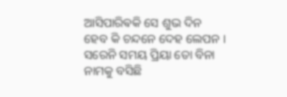ଆସିପାରିଵକି ସେ ଶୁଭ ଦିନ
ହେବ କି ଚନ୍ଦନେ ଦେହ ଲେପନ ।
ସରେନି ସମୟ ପ୍ରିୟା ତୋ ବିନା
ନାମକୁ ବସିଛି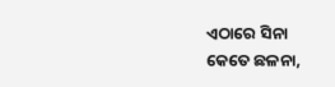ଏଠାରେ ସିନା
କେତେ ଛଳନା,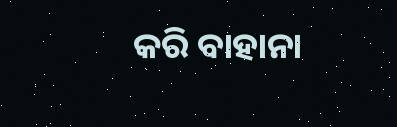କରି ବାହାନା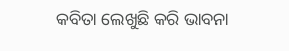କବିତା ଲେଖୁଛି କରି ଭାବନା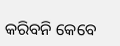କରିବନି କେବେ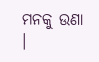ମନକୁ ଉଣା ।